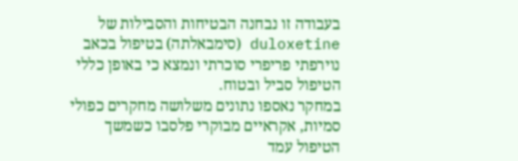בעבודה זו נבחנה הבטיחות והסבילות של duloxetine (סימבאלתה) בטיפול בכאב נוירפתי פריפרי סוכרתי ונמצא כי באופן כללי הטיפול סביל ובטוח.
במחקר נאספו נתונים משלושה מחקרים כפולי סמיות, אקראיים מבוקרי פלסבו כשמשך הטיפול עמד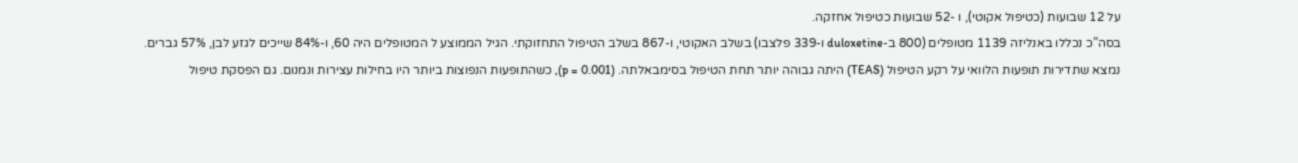על 12 שבועות (כטיפול אקוטי), ו -52 שבועות כטיפול אחזקה.
בסה”כ נכללו באנליזה 1139 מטופלים (800 ב-duloxetine ו-339 פלצבו) בשלב האקוטי, ו-867 בשלב הטיפול התחזוקתי. הגיל הממוצע ל המטופלים היה 60, ו-84% שייכים לגזע לבן, 57% גברים.
נמצא שתדירות תופעות הלוואי על רקע הטיפול (TEAS) היתה גבוהה יותר תחת הטיפול בסימבאלתה. (p = 0.001), כשהתופעות הנפוצות ביותר היו בחילות עצירות ונמנום. גם הפסקת טיפול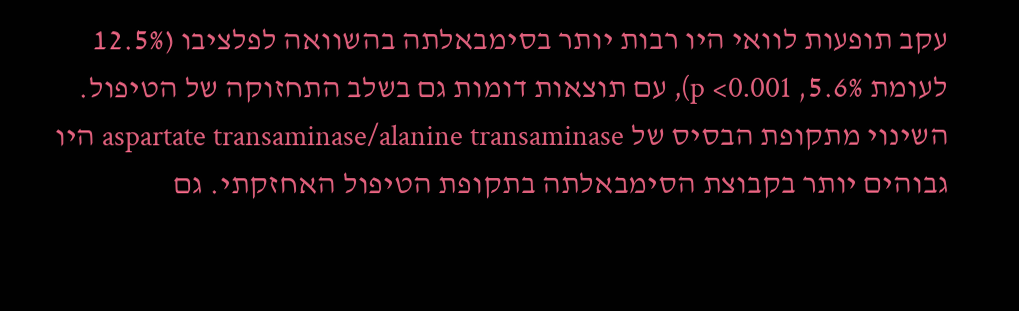עקב תופעות לוואי היו רבות יותר בסימבאלתה בהשוואה לפלציבו (12.5% לעומת 5.6%, p <0.001), עם תוצאות דומות גם בשלב התחזוקה של הטיפול.
השינוי מתקופת הבסיס של aspartate transaminase/alanine transaminase היו גבוהים יותר בקבוצת הסימבאלתה בתקופת הטיפול האחזקתי. גם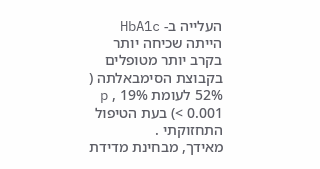העלייה ב- HbA1c הייתה שכיחה יותר בקרב יותר מטופלים בקבוצת הסימבאלתה ( 52% לעומת 19% , p < 0.001) בעת הטיפול התחזוקתי .
מאידך, מבחינת מדידת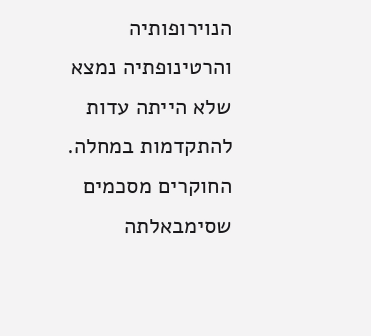הנוירופותיה והרטינופתיה נמצא שלא הייתה עדות להתקדמות במחלה.
החוקרים מסכמים שסימבאלתה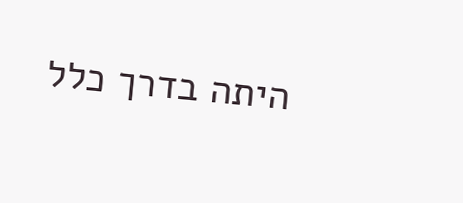היתה בדרך כלל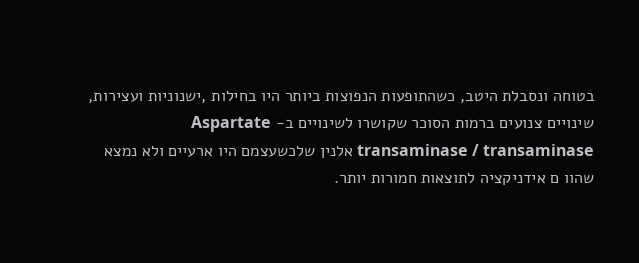בטוחה ונסבלת היטב, כשהתופעות הנפוצות ביותר היו בחילות ,ישנוניות ועצירות, שינויים צנועים ברמות הסוכר שקושרו לשינויים ב- Aspartate transaminase / transaminase אלנין שלכשעצמם היו ארעיים ולא נמצא שהוו ם אידניקציה לתוצאות חמורות יותר.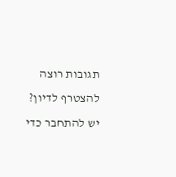תגובות רוצה להצטרף לדיון?
יש להתחבר כדי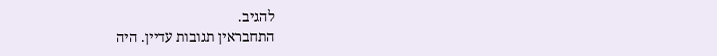להגיב.
התחבראין תגובות עדיין. היה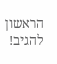הראשון להגיב!